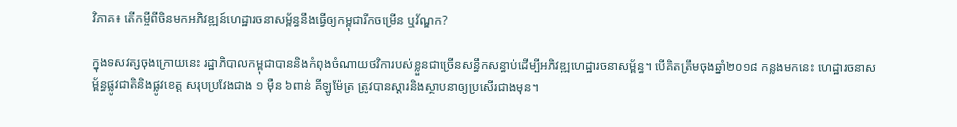វិភាគ៖ តើកម្ចីពីចិនមកអភិវឌ្ឍន៍ហេដ្ឋារចនាសម្ព័ន្ធនឹងធ្វើឲ្យកម្ពុជារីកចម្រើន ឬវ័ណ្ឌក?

ក្នុងទសវត្សចុងក្រោយនេះ រដ្ឋាភិបាលកម្ពុជាបាននិងកំពុងចំណាយថវិការបស់ខ្លួនជាច្រើនសន្ធឹកសន្ធាប់ដើម្បីអភិវឌ្ឍហេដ្ឋារចនាសម្ព័ន្ធ។ បើគិតត្រឹមចុងឆ្នាំ២០១៨ កន្លងមកនេះ ហេដ្ឋារចនាសម្ព័ន្ធផ្លូវជាតិនិងផ្លូវខេត្ត សរុបប្រវែងជាង ១ ម៉ឺន ៦ពាន់ គីឡូម៉ែត្រ ត្រូវបានស្តារនិងស្ថាបនាឲ្យប្រសើរជាងមុន។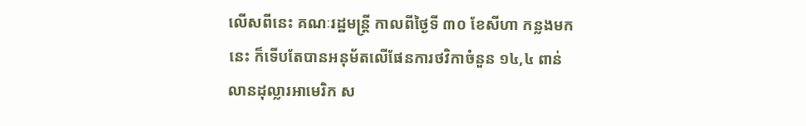លើសពីនេះ គណៈរដ្ឋមន្ត្រី កាលពីថ្ងៃទី ៣០ ខែសីហា កន្លងមកនេះ ក៏ទើបតែបានអនុម័តលើផែនការថវិកាចំនួន ១៤,៤ ពាន់លានដុល្លារអាមេរិក ស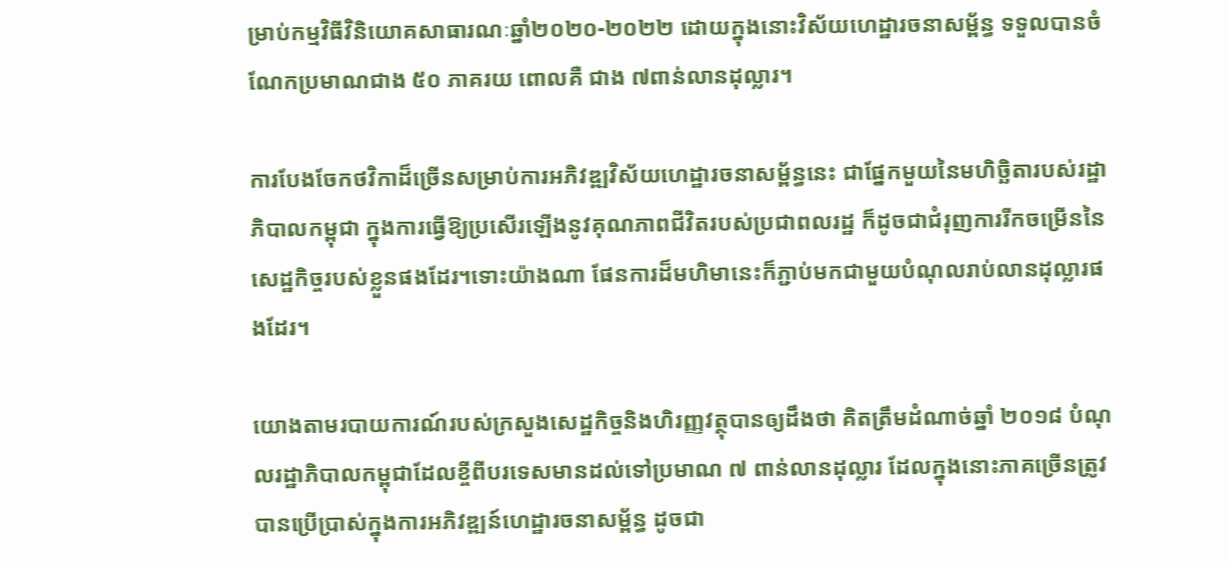ម្រាប់កម្មវិធីវិនិយោគសាធារណៈឆ្នាំ២០២០-២០២២ ដោយក្នុងនោះវិស័យហេដ្ឋារចនាសម្ព័ន្ធ ទទួលបានចំណែកប្រមាណជាង ៥០ ភាគរយ ពោលគឺ ជាង ៧ពាន់លានដុល្លារ។

ការបែងចែកថវិកាដ៏ច្រើនសម្រាប់ការអភិវឌ្ឍវិស័យហេដ្ឋារចនាសម្ព័ន្ធនេះ ជាផ្នែកមួយនៃមហិច្ឆិតារបស់រដ្ឋាភិបាលកម្ពុជា ក្នុងការធ្វើឱ្យប្រសើរឡើងនូវគុណភាពជីវិតរបស់ប្រជាពលរដ្ឋ ក៏ដូចជាជំរុញការរីកចម្រើននៃសេដ្ឋកិច្ចរបស់ខ្លួនផងដែរ។ទោះយ៉ាងណា ផែនការដ៏មហិមានេះក៏ភ្ជាប់មកជាមួយបំណុលរាប់លានដុល្លារផងដែរ។

យោងតាមរបាយការណ៍របស់ក្រសួងសេដ្ឋកិច្ចនិងហិរញ្ញវត្ថុបានឲ្យដឹងថា គិតត្រឹមដំណាច់ឆ្នាំ ២០១៨ បំណុលរដ្ឋាភិបាលកម្ពុជាដែលខ្ចីពីបរទេសមានដល់ទៅប្រមាណ ៧ ពាន់លានដុល្លារ ដែលក្នុងនោះភាគច្រើនត្រូវបានប្រើប្រាស់ក្នុងការអភិវឌ្ឍន៍ហេដ្ឋារចនាសម្ព័ន្ធ ដូចជា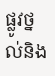ផ្លូវថ្នល់និង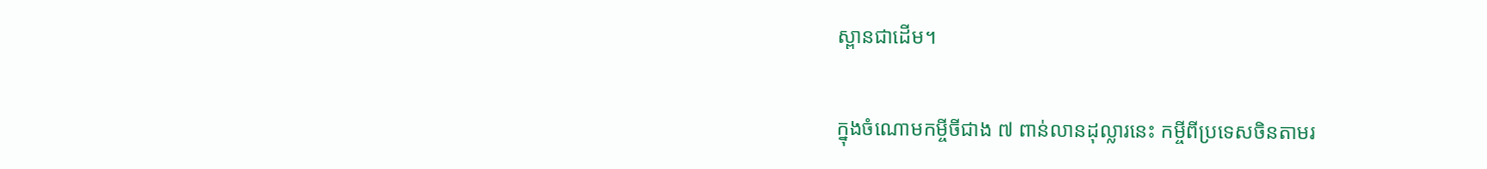ស្ពានជាដើម។

ក្នុងចំណោមកម្ចីចីជាង ៧ ពាន់លានដុល្លារនេះ កម្ចីពីប្រទេសចិនតាមរ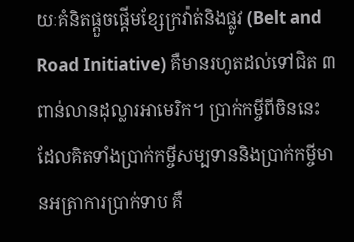យៈគំនិតផ្តួចផ្តើមខ្សែក្រវ៉ាត់និងផ្លូវ (Belt and Road Initiative) គឺមានរហូតដល់ទៅជិត ៣ ពាន់លានដុល្លារអាមេរិក។ ប្រាក់កម្ចីពីចិននេះ ដែលគិតទាំងប្រាក់កម្ចីសម្បទាននិងប្រាក់កម្ចីមានអត្រាការប្រាក់ទាប គឺ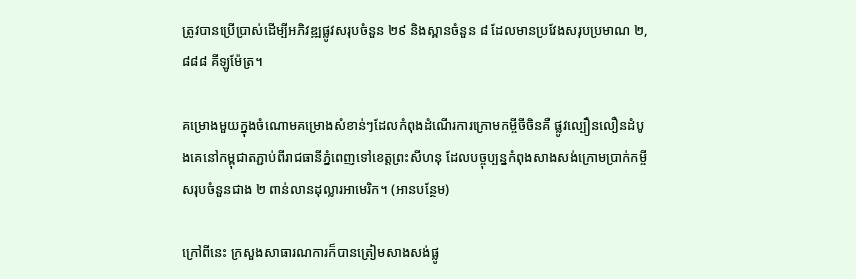ត្រូវបានប្រើប្រាស់ដើម្បីអភិវឌ្ឍផ្លូវសរុបចំនួន ២៩ និងស្ពានចំនួន ៨ ដែលមានប្រវែងសរុបប្រមាណ ២,៨៨៨ គីឡូម៉ែត្រ។

គម្រោងមួយក្នុងចំណោមគម្រោងសំខាន់ៗដែលកំពុងដំណើរការក្រោមកម្ចីចីចិនគឺ ផ្លូវល្បឿនលឿនដំបូងគេនៅកម្ពុជាតភ្ជាប់ពីរាជធានីភ្នំពេញទៅខេត្តព្រះសីហនុ ដែលបច្ចុប្បន្នកំពុងសាងសង់ក្រោមប្រាក់កម្ចីសរុបចំនួនជាង ២ ពាន់លានដុល្លារអាមេរិក។ (អានបន្ថែម)

ក្រៅពីនេះ ក្រសួងសាធារណការក៏បានត្រៀមសាងសង់ផ្លូ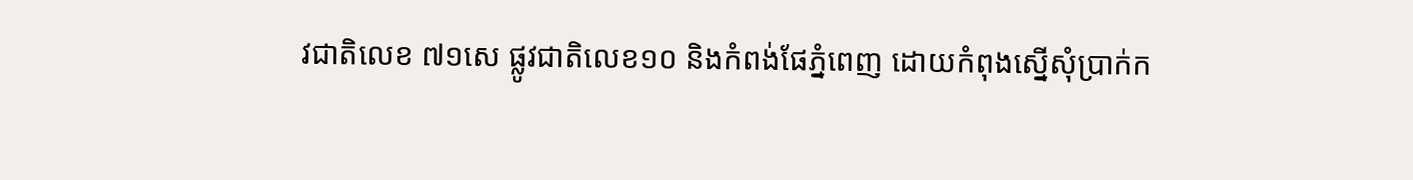វជាតិលេខ ៧១សេ ផ្លូវជាតិលេខ១០ និងកំពង់ផែភ្នំពេញ ដោយកំពុងស្នើសុំប្រាក់ក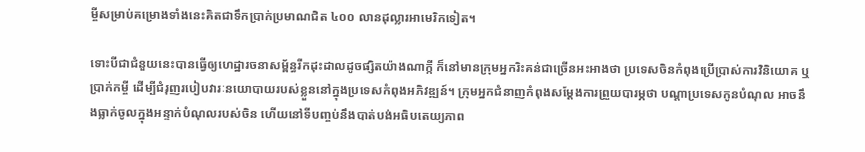ម្ចីសម្រាប់គម្រោងទាំងនេះគិតជាទឹកប្រាក់ប្រមាណជិត ៤០០ លានដុល្លារអាមេរិកទៀត។

ទោះបីជាជំនួយនេះបានធ្វើឲ្យហេដ្ឋារចនាសម្ព័ន្ធរីកដុះដាលដូចផ្សិតយ៉ាងណាក្កី ក៏នៅមានក្រុមអ្នករិះគន់ជាច្រើនអះអាងថា ប្រទេសចិនកំពុងប្រើប្រាស់ការវិនិយោគ ឬប្រាក់កម្ចី ដើម្បីជំរុញរបៀបវារៈនយោបាយរបស់ខ្លួននៅក្នុងប្រទេសកំពុងអភិវឌ្ឍន៍។ ក្រុមអ្នកជំនាញកំពុងសម្តែងការព្រួយបារម្ភថា បណ្តាប្រទេសកូនបំណុល អាចនឹងធ្លាក់ចូលក្នុងអន្ទាក់បំណុលរបស់ចិន ហើយនៅទីបញ្ចប់នឹងបាត់បង់អធិបតេយ្យភាព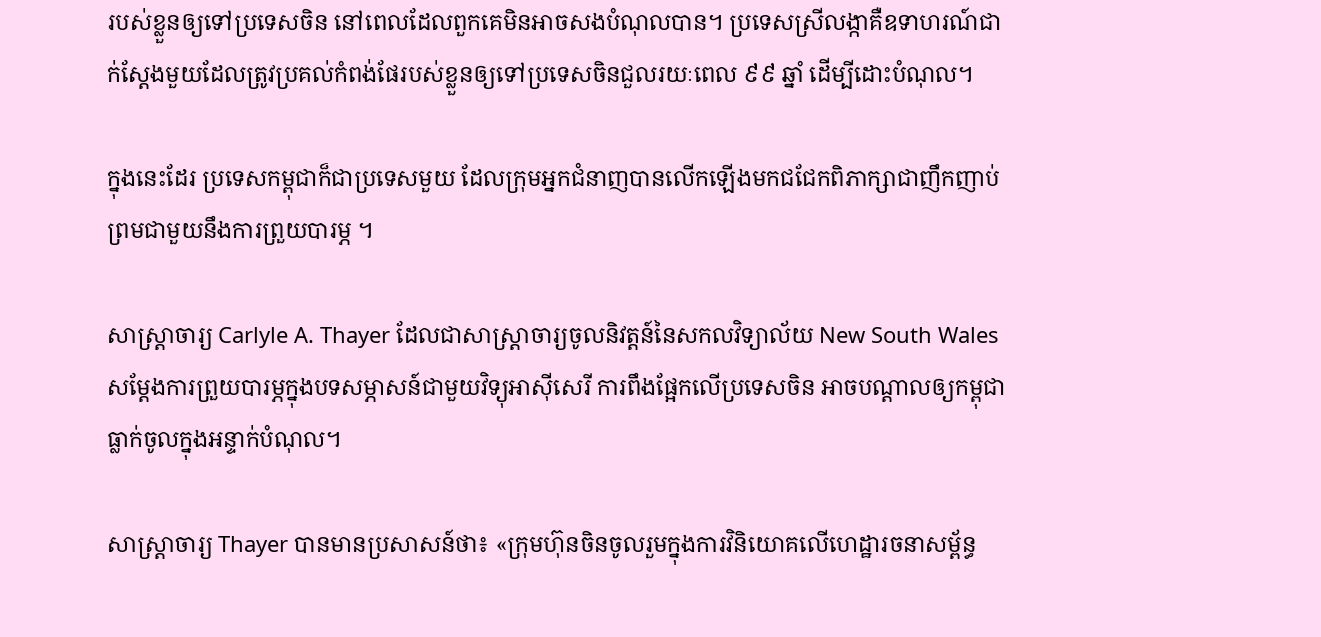របស់ខ្លួនឲ្យទៅប្រទេសចិន នៅពេលដែលពួកគេមិនអាចសងបំណុលបាន។ ប្រទេសស្រីលង្កាគឺឧទាហរណ៍ជាក់ស្ដែងមួយដែលត្រូវប្រគល់កំពង់ផែរបស់ខ្លួនឲ្យទៅប្រទេសចិនជួលរយៈពេល ៩៩ ឆ្នាំ ដើម្បីដោះបំណុល។

ក្នុងនេះដែរ ប្រទេសកម្ពុជាក៏ជាប្រទេសមួយ ដែលក្រុមអ្នកជំនាញបានលើកឡើងមកជជែកពិភាក្សាជាញឹកញាប់ ព្រមជាមួយនឹងការព្រួយបារម្ភ ។

សាស្ត្រាចារ្យ Carlyle A. Thayer ដែលជាសាស្ត្រាចារ្យចូលនិវត្តន៍នៃសកលវិទ្យាល័យ New South Wales សម្តែងការព្រួយបារម្ភក្នុងបទសម្ភាសន៍ជាមួយវិទ្យុអាស៊ីសេរី ការពឹងផ្អែកលើប្រទេសចិន អាចបណ្តាលឲ្យកម្ពុជាធ្លាក់ចូលក្នុងអន្ទាក់បំណុល។

សាស្ត្រាចារ្យ Thayer បានមានប្រសាសន៍ថា៖ «ក្រុមហ៊ុនចិនចូលរួមក្នុងការវិនិយោគលើហេដ្ឋារចនាសម្ព័ន្ធ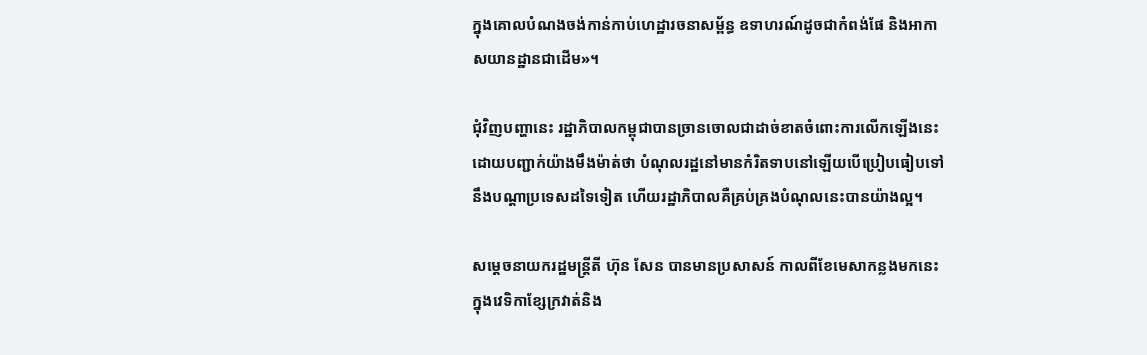ក្នុងគោលបំណងចង់កាន់កាប់ហេដ្ឋារចនាសម្ព័ន្ធ ឧទាហរណ៍ដូចជាកំពង់ផែ និងអាកាសយានដ្ឋានជាដើម»។

ជុំវិញបញ្ហានេះ រដ្ឋាភិបាលកម្ពុជាបានច្រានចោលជាដាច់ខាតចំពោះការលើកឡើងនេះ ដោយបញ្ជាក់យ៉ាងមឹងម៉ាត់ថា បំណុលរដ្ឋនៅមានកំរិតទាបនៅឡើយបើប្រៀបធៀបទៅនឹងបណ្ដាប្រទេសដទៃទៀត ហើយរដ្ឋាភិបាលគឺគ្រប់គ្រងបំណុលនេះបានយ៉ាងល្អ។

សម្តេចនាយករដ្ឋមន្ត្រីតី ហ៊ុន សែន បានមានប្រសាសន៍ កាលពីខែមេសាកន្លងមកនេះ ក្នុងវេទិកាខ្សែក្រវាត់និង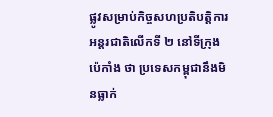ផ្លូវសម្រាប់កិច្ចសហប្រតិបត្តិការអន្តរជាតិលើកទី ២ នៅទីក្រុងប៉េកាំង ថា ប្រទេសកម្ពុជានឹងមិនធ្លាក់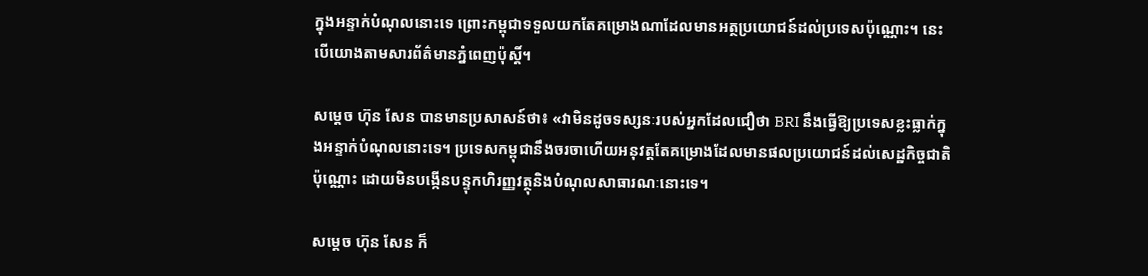ក្នុងអន្ទាក់បំណុលនោះទេ ព្រោះកម្ពុជាទទួលយកតែគម្រោងណាដែលមានអត្ថប្រយោជន៍ដល់ប្រទេសប៉ុណ្ណោះ។ នេះបើយោងតាមសារព័ត៌មានភ្នំពេញប៉ុស្តិ៍។

សម្តេច ហ៊ុន សែន បានមានប្រសាសន៍ថា៖ «វាមិនដូចទស្សនៈរបស់អ្នកដែលជឿថា BRI នឹងធ្វើឱ្យប្រទេសខ្លះធ្លាក់ក្នុងអន្ទាក់បំណុលនោះទេ។ ប្រទេសកម្ពុជានឹងចរចាហើយអនុវត្តតែគម្រោងដែលមានផលប្រយោជន៍ដល់សេដ្ឋកិច្ចជាតិប៉ុណ្ណោះ ដោយមិនបង្កើនបន្ទុកហិរញ្ញវត្ថុនិងបំណុលសាធារណៈនោះទេ។

សម្តេច ហ៊ុន សែន ក៏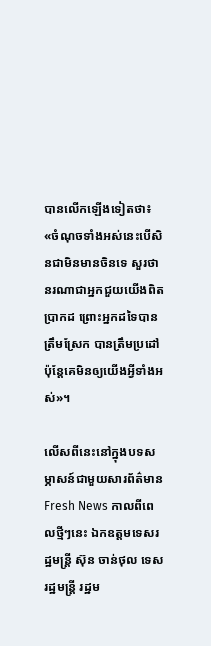បានលើកឡើងទៀតថា៖ «ចំណុចទាំងអស់នេះបើសិនជាមិនមានចិនទេ សួរថានរណាជាអ្នកជួយយើងពិតប្រាកដ ព្រោះអ្នកដទៃបានត្រឹមស្រែក បានត្រឹមប្រដៅប៉ុន្តែគេមិនឲ្យយើងអ្វីទាំងអស់»។

លើសពីនេះនៅក្នុងបទសម្ភាសន៍ជាមួយសារព័ត៌មាន Fresh News កាលពីពេលថ្មីៗនេះ ឯកឧត្តមទេសរដ្ឋមន្រ្តី ស៊ុន ចាន់ថុល ទេសរដ្ឋមន្ត្រី រដ្ឋម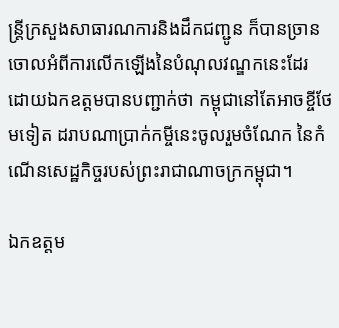ន្ត្រីក្រសួងសាធារណការនិងដឹកជញ្ជូន ក៏បានច្រានចោលអំពីការលើកឡើងនៃបំណុលវណ្ឌកនេះដែរ ដោយឯកឧត្តមបានបញ្ជាក់ថា កម្ពុជានៅតែអាចខ្ចីថែមទៀត ដរាបណាប្រាក់កម្ចីនេះចូលរួមចំណែក នៃកំណើនសេដ្ឋកិច្ចរបស់ព្រះរាជាណាចក្រកម្ពុជា។

ឯកឧត្តម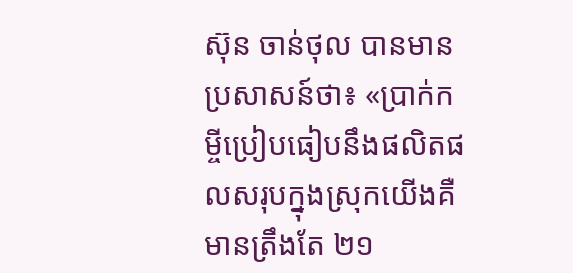ស៊ុន ចាន់ថុល បានមានប្រសាសន៍ថា៖ «ប្រាក់កម្ចីប្រៀបធៀបនឹងផលិតផលសរុបក្នុងស្រុកយើងគឺមានត្រឹងតែ ២១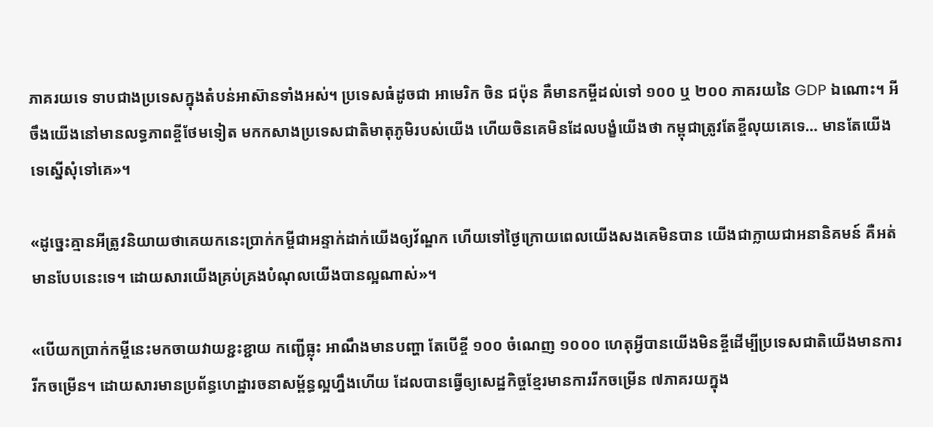ភាគរយទេ ទាបជាងប្រទេសក្នុងតំបន់អាស៊ានទាំងអស់។ ប្រទេសធំដូចជា អាមេរិក ចិន ជប៉ុន គឺមានកម្ចីដល់ទៅ ១០០ ឬ ២០០ ភាគរយនៃ GDP ឯណោះ។ អីចឹងយើងនៅមានលទ្ធភាពខ្ចីថែមទៀត មកកសាងប្រទេសជាតិមាតុភូមិរបស់យើង ហើយចិនគេមិនដែលបង្ខំយើងថា កម្ពុជាត្រូវតែខ្ចីលុយគេទេ… មានតែយើងទេស្នើសុំទៅគេ»។

«ដូច្នេះគ្មានអីត្រូវនិយាយថាគេយកនេះប្រាក់កម្ចីជាអន្ទាក់ដាក់យើងឲ្យវ័ណ្ឌក ហើយទៅថ្ងៃក្រោយពេលយើងសងគេមិនបាន យើងជាក្លាយជាអនានិគមន៍ គឺអត់មានបែបនេះទេ។ ដោយសារយើងគ្រប់គ្រងបំណុលយើងបានល្អណាស់»។

«បើយកប្រាក់កម្ចីនេះមកចាយវាយខ្ជះខ្ជាយ កញ្ជើធ្លុះ អាណឹងមានបញ្ហា តែបើខ្ចី ១០០ ចំណេញ ១០០០ ហេតុអ្វីបានយើងមិនខ្ចីដើម្បីប្រទេសជាតិយើងមានការរីកចម្រើន។ ដោយសារមានប្រព័ន្ធហេដ្ឋារចនាសម្ព័ន្ធល្អហ្នឹងហើយ ដែលបានធ្វើឲ្យសេដ្ឋកិច្ចខ្មែរមានការរីកចម្រើន ៧ភាគរយក្នុង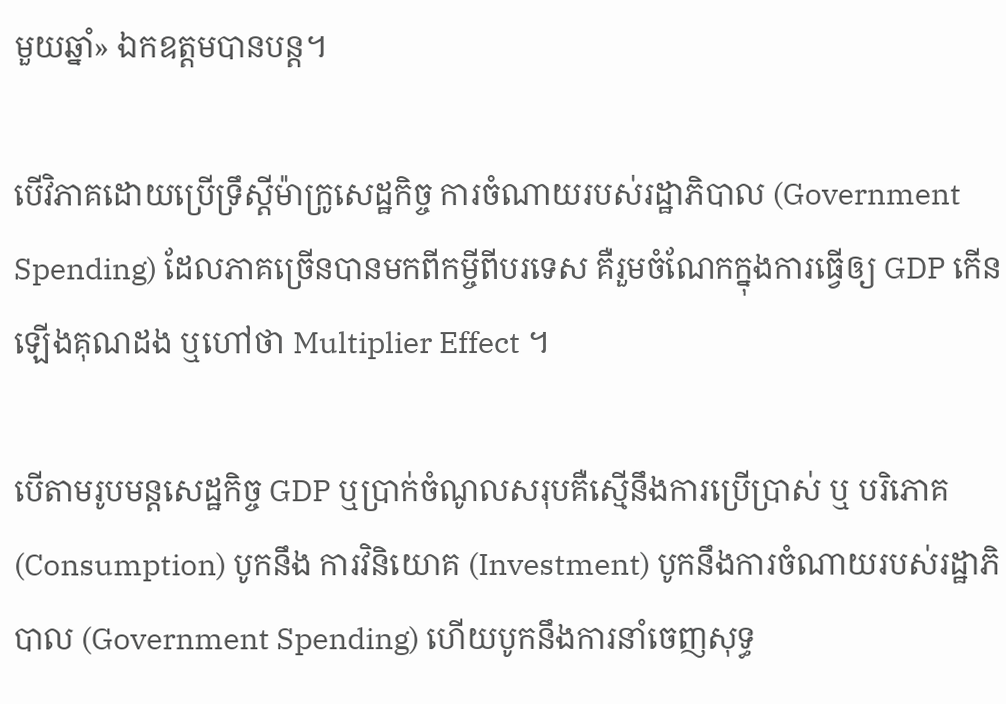មួយឆ្នាំ» ឯកឧត្តមបានបន្ត។

បើវិភាគដោយប្រើទ្រឹស្តីម៉ាក្រូសេដ្ឋកិច្ច ការចំណាយរបស់រដ្ឋាភិបាល (Government Spending) ដែលភាគច្រើនបានមកពីកម្ចីពីបរទេស គឺរួមចំណែកក្នុងការធ្វើឲ្យ GDP កើនឡើងគុណដង ឬហៅថា Multiplier Effect ។

បើតាមរូបមន្តសេដ្ឋកិច្ច GDP ឬប្រាក់ចំណូលសរុបគឺស្មើនឹងការប្រើប្រាស់ ឬ បរិភោគ (Consumption) បូកនឹង ការវិនិយោគ (Investment) បូកនឹងការចំណាយរបស់រដ្ឋាភិបាល (Government Spending) ហើយបូកនឹងការនាំចេញសុទ្ធ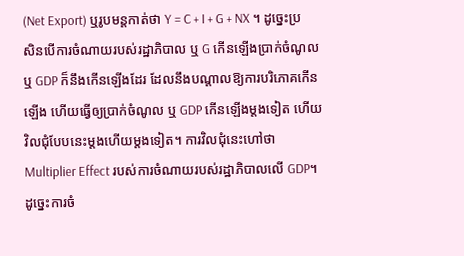(Net Export) ឬរូបមន្តកាត់ថា Y = C + I + G + NX ។ ដូច្នេះប្រសិនបើការចំណាយរបស់រដ្ឋាភិបាល ឬ G កើនឡើងប្រាក់ចំណូល ឬ GDP ក៏នឹងកើនឡើងដែរ ដែលនឹងបណ្តាលឱ្យការបរិភោគកើនឡើង ហើយធ្វើឲ្យប្រាក់ចំណូល ឬ GDP កើនឡើងម្តងទៀត ហើយវិលជុំបែបនេះម្ដងហើយម្ដងទៀត។ ការវិលជុំនេះហៅថា Multiplier Effect របស់ការចំណាយរបស់រដ្ឋាភិបាលលើ GDP។ ដូច្នេះការចំ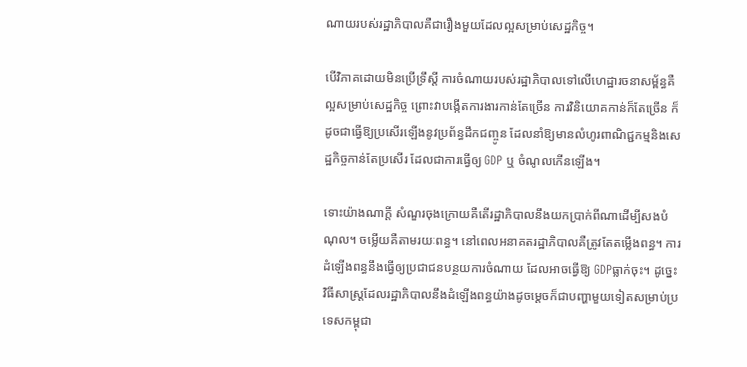ណាយរបស់រដ្ឋាភិបាលគឺជារឿងមួយដែលល្អសម្រាប់សេដ្ឋកិច្ច។

បើវិភាគដោយមិនប្រើទ្រឹស្តី ការចំណាយរបស់រដ្ឋាភិបាលទៅលើហេដ្ឋារចនាសម្ព័ន្ធគឺល្អសម្រាប់សេដ្ឋកិច្ច ព្រោះវាបង្កើតការងារកាន់តែច្រើន ការវិនិយោគកាន់ក៏តែច្រើន ក៏ដូចជាធ្វើឱ្យប្រសើរឡើងនូវប្រព័ន្ធដឹកជញ្ចូន ដែលនាំឱ្យមានលំហូរពាណិជ្ជកម្មនិងសេដ្ឋកិច្ចកាន់តែប្រសើរ ដែលជាការធ្វើឲ្យ GDP ឬ ចំណូលកើនឡើង។

ទោះយ៉ាងណាក្ដី សំណួរចុងក្រោយគឺតើរដ្ឋាភិបាលនឹងយកប្រាក់ពីណាដើម្បីសងបំណុល។ ចម្លើយគឺតាមរយៈពន្ធ។ នៅពេលអនាគតរដ្ឋាភិបាលគឺត្រូវតែតម្លើងពន្ធ។ ការដំឡើងពន្ធនឹងធ្វើឲ្យប្រជាជនបន្ថយការចំណាយ ដែលអាចធ្វើឱ្យ GDPធ្លាក់ចុះ។ ដូច្នេះវិធីសាស្រ្តដែលរដ្ឋាភិបាលនឹងដំឡើងពន្ធយ៉ាងដូចម្ដេចក៏ជាបញ្ហាមួយទៀតសម្រាប់ប្រទេសកម្ពុជា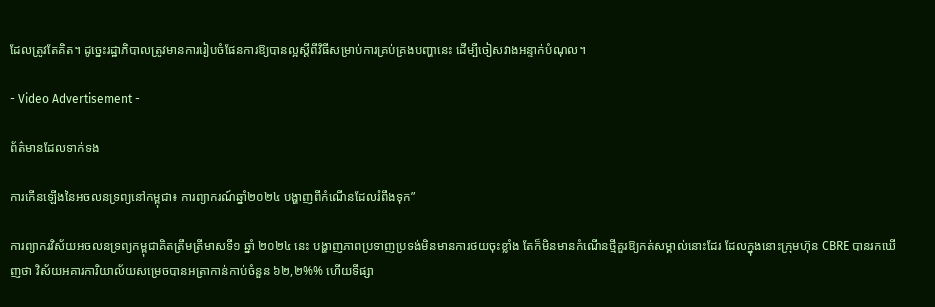ដែលត្រូវតែគិត។ ដូច្នេះរដ្ឋាភិបាលត្រូវមានការរៀបចំផែនការឱ្យបានល្អស្តីពីវិធីសម្រាប់ការគ្រប់គ្រងបញ្ហានេះ ដើម្បីចៀសវាងអន្ទាក់បំណុល។

- Video Advertisement -

ព័ត៌មានដែលទាក់ទង

ការកើនឡើងនៃអចលនទ្រព្យនៅកម្ពុជា៖ ការព្យាករណ៍ឆ្នាំ២០២៤ បង្ហាញពីកំណើនដែលរំពឹងទុក”

ការព្យាករវិស័យអចលនទ្រព្យកម្ពុជាគិតត្រឹមត្រីមាសទី១ ឆ្នាំ ២០២៤ នេះ បង្ហាញភាពប្រទាញប្រទង់មិនមានការថយចុះខ្លាំង តែក៏មិនមានកំណើនថ្មីគួរឱ្យកត់សម្គាល់នោះដែរ ដែលក្នុងនោះក្រុមហ៊ុន CBRE បានរកឃើញថា វិស័យអគារការិយាល័យសម្រេចបានអត្រាកាន់កាប់ចំនួន ៦២,២%% ហើយទីផ្សា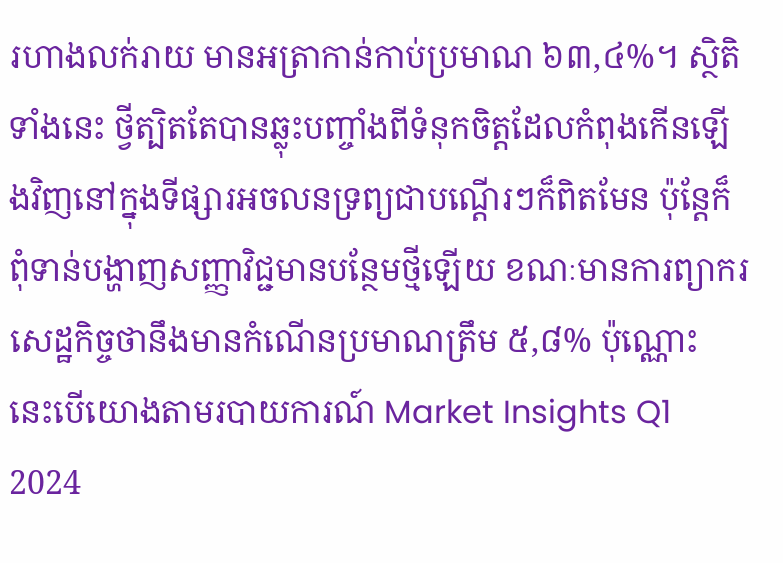រហាងលក់រាយ មានអត្រាកាន់កាប់ប្រមាណ ៦៣,៤%។ ស្ថិតិទាំងនេះ ថ្វីត្បិតតែបានឆ្លុះបញ្ចាំងពីទំនុកចិត្តដែលកំពុងកើនឡើងវិញនៅក្នុងទីផ្សារអចលនទ្រព្យជាបណ្តើរៗក៏ពិតមែន ប៉ុន្តែក៏ពុំទាន់បង្ហាញសញ្ញាវិជ្ជមានបន្ថែមថ្មីឡើយ ខណៈមានការព្យាករសេដ្ឋកិច្ចថានឹងមានកំណើនប្រមាណត្រឹម ៥,៨% ប៉ុណ្ណោះ នេះបើយោងតាមរបាយការណ៍ Market Insights Q1 2024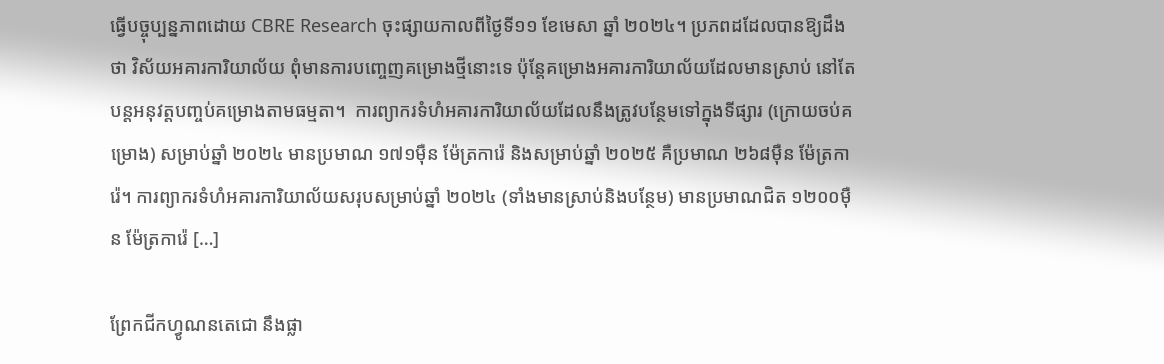ធ្វើបច្ចុប្បន្នភាពដោយ CBRE Research ចុះផ្សាយកាលពីថ្ងៃទី១១ ខែមេសា ឆ្នាំ ២០២៤។ ប្រភពដដែលបានឱ្យដឹងថា វិស័យអគារការិយាល័យ ពុំមានការបញ្ចេញគម្រោងថ្មីនោះទេ ប៉ុន្តែគម្រោងអគារការិយាល័យដែលមានស្រាប់ នៅតែបន្តអនុវត្តបញ្ចប់គម្រោងតាមធម្មតា។  ការព្យាករទំហំអគារការិយាល័យដែលនឹងត្រូវបន្ថែមទៅក្នុងទីផ្សារ (ក្រោយចប់គម្រោង) សម្រាប់ឆ្នាំ ២០២៤ មានប្រមាណ ១៧១ម៉ឺន ម៉ែត្រការ៉េ និងសម្រាប់ឆ្នាំ ២០២៥ គឺប្រមាណ ២៦៨ម៉ឺន ម៉ែត្រការ៉េ។ ការព្យាករទំហំអគារការិយាល័យសរុបសម្រាប់ឆ្នាំ ២០២៤ (ទាំងមានស្រាប់និងបន្ថែម) មានប្រមាណជិត ១២០០ម៉ឺន ម៉ែត្រការ៉េ […]

ព្រែកជីកហ្វូណនតេជោ នឹងផ្លា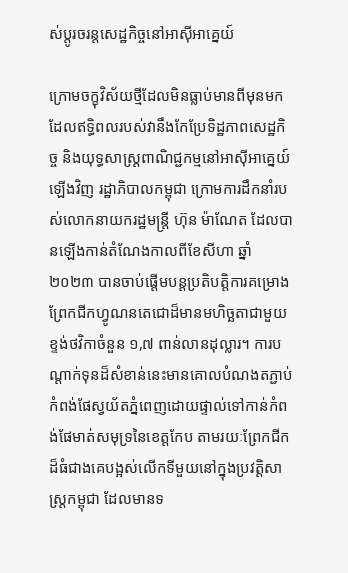ស់ប្តូរចរន្តសេដ្ឋកិច្ចនៅអាស៊ីអាគ្នេយ៍

ក្រោមចក្ខុវិស័យថ្មីដែលមិនធ្លាប់មានពីមុនមក ដែលឥទ្ធិពលរបស់វានឹងកែប្រែទិដ្ឋភាពសេដ្ឋកិច្ច និងយុទ្ធសាស្ត្រពាណិជ្ជកម្មនៅអាស៊ីអាគ្នេយ៍ឡើងវិញ រដ្ឋាភិបាលកម្ពុជា ក្រោមការដឹកនាំរបស់លោកនាយករដ្ឋមន្ត្រី ហ៊ុន ម៉ាណែត ដែលបានឡើងកាន់តំណែងកាលពីខែសីហា ឆ្នាំ២០២៣ បានចាប់ផ្តើមបន្តប្រតិបត្តិការគម្រោងព្រែកជីកហ្វូណនតេជោដ៏មានមហិច្ឆតាជាមួយខ្ទង់ថវិកាចំនួន ១,៧ ពាន់លានដុល្លារ។ ការបណ្តាក់ទុនដ៏សំខាន់នេះមានគោលបំណងតភ្ជាប់កំពង់ផែស្វយ័តភ្នំពេញដោយផ្ទាល់ទៅកាន់កំពង់ផែមាត់សមុទ្រនៃខេត្តកែប តាមរយៈព្រែកជីកដ៏ធំជាងគេបង្អស់លើកទីមួយនៅក្នុងប្រវត្តិសាស្ត្រកម្ពុជា ដែលមានទ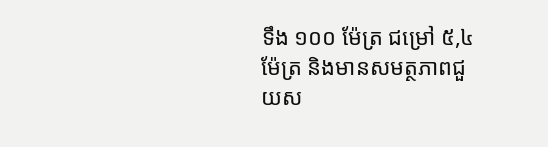ទឹង ១០០ ម៉ែត្រ ជម្រៅ ៥,៤ ម៉ែត្រ និងមានសមត្ថភាពជួយស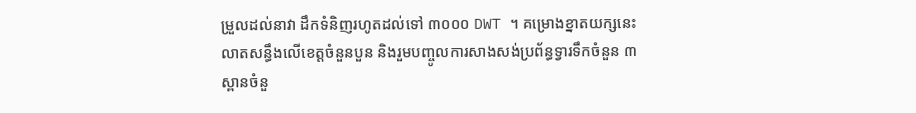ម្រួលដល់នាវា ដឹកទំនិញរហូតដល់ទៅ ៣០០០ DWT ។ គម្រោងខ្នាតយក្សនេះ លាតសន្ធឹងលើខេត្តចំនួនបួន និងរួមបញ្ចូលការសាងសង់ប្រព័ន្ធទ្វារទឹកចំនួន ៣ ស្ពានចំនួ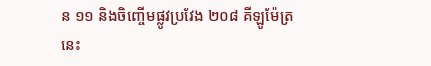ន ១១ និងចិញ្ចើមផ្លូវប្រវែង ២០៨ គីឡូម៉ែត្រ នេះ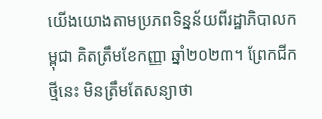យើងយោងតាមប្រភពទិន្នន័យពីរដ្ឋាភិបាលកម្ពុជា គិតត្រឹមខែកញ្ញា ឆ្នាំ២០២៣។ ព្រែកជីកថ្មីនេះ មិនត្រឹមតែសន្យាថា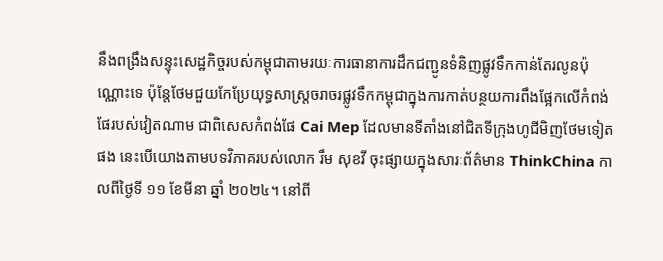នឹងពង្រឹងសន្ទុះសេដ្ឋកិច្ចរបស់កម្ពុជាតាមរយៈការធានាការដឹកជញ្ជូនទំនិញផ្លូវទឹកកាន់តែរលូនប៉ុណ្ណោះទេ ប៉ុន្តែថែមជួយកែប្រែយុទ្ធសាស្ត្រចរាចរផ្លូវទឹកកម្ពុជាក្នុងការកាត់បន្ថយការពឹងផ្អែកលើកំពង់ផែរបស់វៀតណាម ជាពិសេសកំពង់ផែ Cai Mep ដែលមានទីតាំងនៅជិតទីក្រុងហូជីមិញថែមទៀតផង នេះបើយោងតាមបទវិភាគរបស់លោក រឹម សុខវី ចុះផ្សាយក្នុងសារៈព័ត៌មាន ThinkChina កាលពីថ្ងៃទី ១១ ខែមីនា ឆ្នាំ ២០២៤។ នៅពី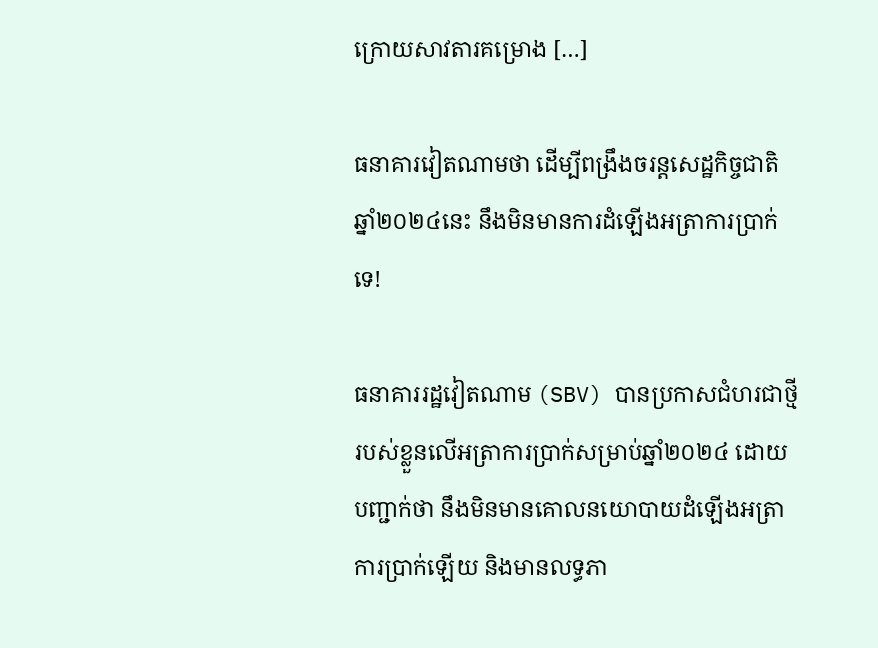ក្រោយសាវតារគម្រោង […]

ធនាគារវៀតណាមថា ដើម្បីពង្រឹងចរន្តសេដ្ឋកិច្ចជាតិ ឆ្នាំ២០២៤នេះ នឹងមិនមានការដំឡើងអត្រាការប្រាក់ទេ!

ធនាគាររដ្ឋវៀតណាម (SBV) បានប្រកាសជំហរជាថ្មីរបស់ខ្លួនលើអត្រាការប្រាក់សម្រាប់ឆ្នាំ២០២៤ ដោយបញ្ជាក់ថា នឹងមិនមានគោលនយោបាយដំឡើងអត្រាការប្រាក់ឡើយ និងមានលទ្ធភា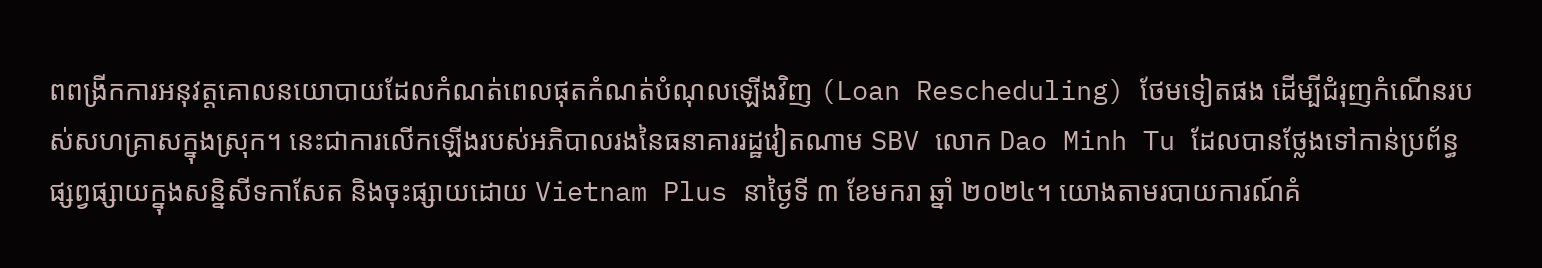ពពង្រីកការអនុវត្តគោលនយោបាយដែលកំណត់ពេលផុតកំណត់បំណុលឡើងវិញ (Loan Rescheduling) ថែមទៀតផង ដើម្បីជំរុញកំណើនរបស់សហគ្រាសក្នុងស្រុក។ នេះជាការលើកឡើងរបស់អភិបាលរងនៃធនាគាររដ្ឋវៀតណាម SBV លោក Dao Minh Tu ដែលបានថ្លែងទៅកាន់ប្រព័ន្ធផ្សព្វផ្សាយក្នុងសន្និសីទកាសែត និងចុះផ្សាយដោយ Vietnam Plus នាថ្ងៃទី ៣ ខែមករា ឆ្នាំ ២០២៤។ យោងតាមរបាយការណ៍គំ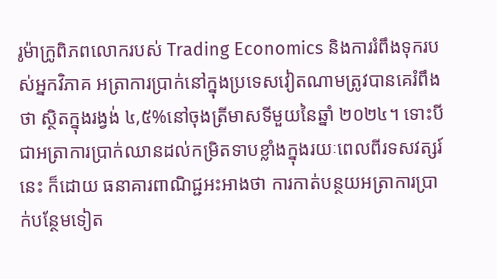រូម៉ាក្រូពិភពលោករបស់ Trading Economics និងការរំពឹងទុករបស់អ្នកវិភាគ អត្រាការប្រាក់នៅក្នុងប្រទេសវៀតណាមត្រូវបានគេរំពឹងថា ស្ថិតក្នុងរង្វង់ ៤,៥%នៅចុងត្រីមាសទីមួយនៃឆ្នាំ ២០២៤។ ទោះបីជាអត្រាការប្រាក់ឈានដល់កម្រិតទាបខ្លាំងក្នុងរយៈពេលពីរទសវត្សរ៍នេះ ក៏ដោយ ធនាគារពាណិជ្ជអះអាងថា ការកាត់បន្ថយអត្រាការប្រាក់បន្ថែមទៀត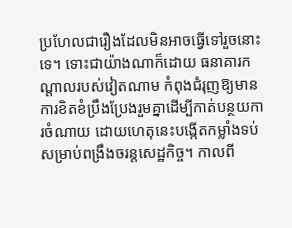ប្រហែលជារឿងដែលមិនអាចធ្វើទៅរួចនោះទេ។ ទោះជាយ៉ាងណាក៏ដោយ ធនាគារកណ្តាលរបស់វៀតណាម កំពុងជំរុញឱ្យមានការខិតខំប្រឹងប្រែងរួមគ្នាដើម្បីកាត់បន្ថយការចំណាយ ដោយហេតុនេះបង្កើតកម្លាំងទប់សម្រាប់ពង្រឹងចរន្តសេដ្ឋកិច្ច។ កាលពី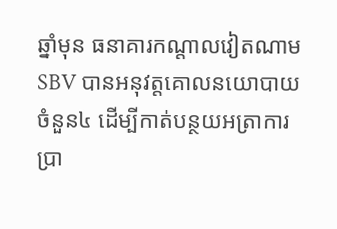ឆ្នាំមុន ធនាគារកណ្តាលវៀតណាម SBV បានអនុវត្តគោលនយោបាយចំនួន៤ ដើម្បីកាត់បន្ថយអត្រាការប្រា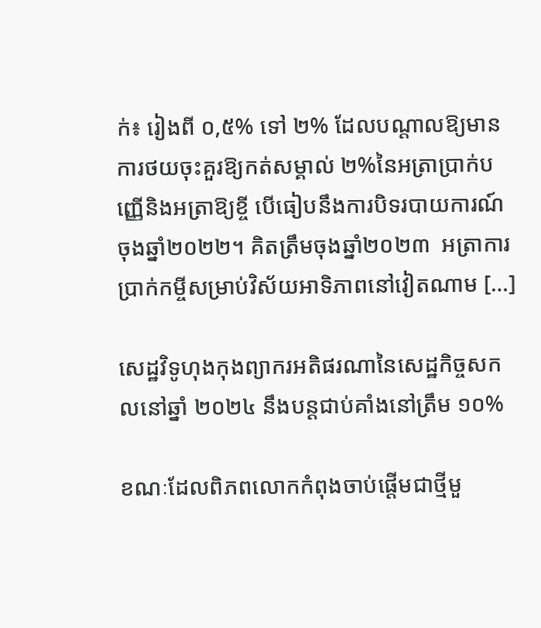ក់៖ រៀងពី ០,៥% ទៅ ២% ដែលបណ្តាលឱ្យមានការថយចុះគួរឱ្យកត់សម្គាល់ ២%នៃអត្រាប្រាក់បញ្ញើនិងអត្រាឱ្យខ្ចី បើធៀបនឹងការបិទរបាយការណ៍ចុងឆ្នាំ២០២២។ គិតត្រឹមចុងឆ្នាំ២០២៣  អត្រាការប្រាក់កម្ចីសម្រាប់វិស័យអាទិភាពនៅវៀតណាម […]

សេដ្ឋវិទូហុងកុងព្យាករអតិផរណានៃសេដ្ឋកិច្ចសកលនៅឆ្នាំ ២០២៤ នឹងបន្តជាប់គាំងនៅត្រឹម ១០%

ខណៈដែលពិភពលោកកំពុងចាប់ផ្តើមជាថ្មីមួ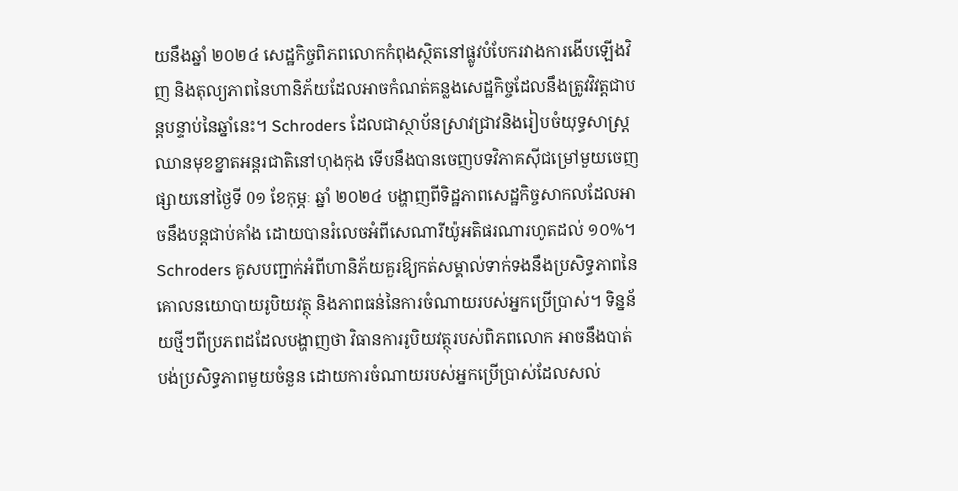យនឹងឆ្នាំ ២០២៤ សេដ្ឋកិច្ចពិភពលោកកំពុងស្ថិតនៅផ្លូវបំបែករវាងការងើបឡើងវិញ និងតុល្យភាពនៃហានិភ័យដែលអាចកំណត់គន្លងសេដ្ឋកិច្ចដែលនឹងត្រូវវិវត្តជាបន្តបន្ទាប់នៃឆ្នាំនេះ។ Schroders ដែលជាស្ថាប័នស្រាវជ្រាវនិងរៀបចំយុទ្ធសាស្ត្រឈានមុខខ្នាតអន្តរជាតិនៅហុងកុង ទើបនឹងបានចេញបទវិភាគស៊ីជម្រៅមួយចេញផ្សាយនៅថ្ងៃទី 0១ ខែកុម្ភៈ ឆ្នាំ ២០២៤ បង្ហាញពីទិដ្ឋភាពសេដ្ឋកិច្ចសាកលដែលអាចនឹងបន្តជាប់គាំង ដោយបានរំលេចអំពីសេណារីយ៉ូអតិផរណារហូតដល់ ១០%។ Schroders គូសបញ្ជាក់អំពីហានិភ័យគួរឱ្យកត់សម្គាល់ទាក់ទងនឹងប្រសិទ្ធភាពនៃគោលនយោបាយរូបិយវត្ថុ និងភាពធន់នៃការចំណាយរបស់អ្នកប្រើប្រាស់។ ទិន្នន័យថ្មីៗពីប្រភពដដែលបង្ហាញថា វិធានការរូបិយវត្ថុរបស់ពិភពលោក អាចនឹងបាត់បង់ប្រសិទ្ធភាពមួយចំនួន ដោយការចំណាយរបស់អ្នកប្រើប្រាស់ដែលសល់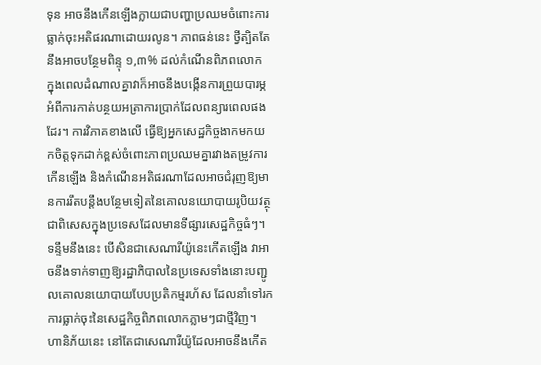ទុន អាចនឹងកើនឡើងក្លាយជាបញ្ហាប្រឈមចំពោះការធ្លាក់ចុះអតិផរណាដោយរលូន។ ភាពធន់នេះ ថ្វីត្បិតតែនឹងអាចបន្ថែមពិន្ទុ ១,៣% ដល់កំណើនពិភពលោក ក្នុងពេលដំណាលគ្នាវាក៏អាចនឹងបង្កើនការព្រួយបារម្ភអំពីការកាត់បន្ថយអត្រាការប្រាក់ដែលពន្យារពេលផងដែរ។ ការវិភាគខាងលើ ធ្វើឱ្យអ្នកសេដ្ឋកិច្ចងាកមកយកចិត្តទុកដាក់ខ្ពស់ចំពោះភាពប្រឈមគ្នារវាងតម្រូវការកើនឡើង និងកំណើនអតិផរណាដែលអាចជំរុញឱ្យមានការរឹតបន្តឹងបន្ថែមទៀតនៃគោលនយោបាយរូបិយវត្ថុជាពិសេសក្នុងប្រទេសដែលមានទីផ្សារសេដ្ឋកិច្ចធំៗ។ ទន្ទឹមនឹងនេះ បើសិនជាសេណារីយ៉ូនេះកើតឡើង វាអាចនឹងទាក់ទាញឱ្យរដ្ឋាភិបាលនៃប្រទេសទាំងនោះបញ្ជូលគោលនយោបាយបែបប្រតិកម្មរហ័ស ដែលនាំទៅរកការធ្លាក់ចុះនៃសេដ្ឋកិច្ចពិភពលោកភ្លាមៗជាថ្មីវិញ។ ហានិភ័យនេះ នៅតែជាសេណារីយ៉ូដែលអាចនឹងកើត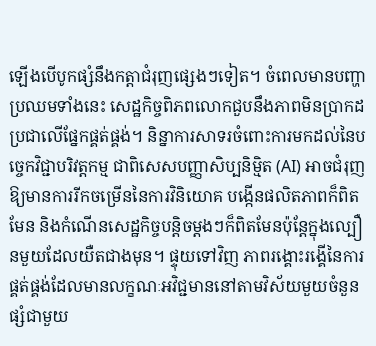ឡើងបើបូកផ្សំនឹងកត្តាជំរុញផ្សេងៗទៀត។ ចំពេលមានបញ្ហាប្រឈមទាំងនេះ សេដ្ឋកិច្ចពិភពលោកជួបនឹងភាពមិនប្រាកដប្រជាលើផ្នែកផ្គត់ផ្គង់។ និន្នាការសាទរចំពោះការមកដល់នៃបច្ចេកវិជ្ជាបរិវត្តកម្ម ជាពិសេសបញ្ញាសិប្បនិម្មិត (AI) អាចជំរុញឱ្យមានការរីកចម្រើននៃការវិនិយោគ បង្កើនផលិតភាពក៏ពិតមែន និងកំណើនសេដ្ឋកិច្ចបន្តិចម្តងៗក៏ពិតមែនប៉ុន្តែក្នុងល្បឿនមួយដែលយឺតជាងមុន។ ផ្ទុយទៅវិញ ភាពរង្គោះរង្គើនៃការផ្គត់ផ្គង់ដែលមានលក្ខណៈអវិជ្ជមាននៅតាមវិស័យមួយចំនួន ផ្សំជាមួយ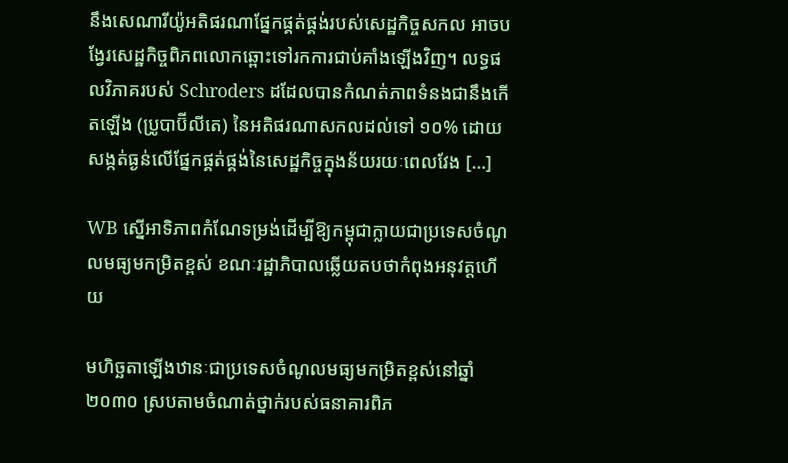នឹងសេណារីយ៉ូអតិផរណាផ្នែកផ្គត់ផ្គង់របស់សេដ្ឋកិច្ចសកល អាចបង្វែរសេដ្ឋកិច្ចពិភពលោកឆ្ពោះទៅរកការជាប់គាំងឡើងវិញ។ លទ្ធផលវិភាគរបស់ Schroders ដដែលបានកំណត់ភាពទំនងជានឹងកើតឡើង (ប្រូបាប៊ីលីតេ) នៃអតិផរណាសកលដល់ទៅ ១០% ដោយសង្កត់ធ្ងន់លើផ្នែកផ្គត់ផ្គង់នៃសេដ្ឋកិច្ចក្នុងន័យរយៈពេលវែង […]

WB ស្នើអាទិភាពកំណែទម្រង់ដើម្បីឱ្យកម្ពុជាក្លាយជាប្រទេសចំណូលមធ្យមកម្រិតខ្ពស់ ខណៈរដ្ឋាភិបាលឆ្លើយតបថាកំពុងអនុវត្តហើយ

មហិច្ឆតាឡើងឋានៈជាប្រទេសចំណូលមធ្យមកម្រិតខ្ពស់នៅឆ្នាំ២០៣០ ស្របតាមចំណាត់ថ្នាក់របស់ធនាគារពិភ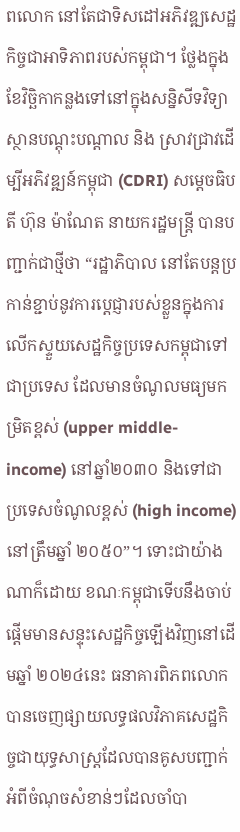ពលោក នៅតែជាទិសដៅអភិវឌ្ឍសេដ្ឋកិច្ចជាអាទិភាពរបស់កម្ពុជា។ ថ្លែងក្នុងខែវិច្ឆិកាកន្លងទៅនៅក្នុងសន្និសីទវិទ្យាស្ថានបណ្តុះបណ្តាល និង ស្រាវជ្រាវដើម្បីអភិវឌ្ឍន៍កម្ពុជា (CDRI) សម្តេចធិបតី ហ៊ុន ម៉ាណែត នាយករដ្ឋមន្ត្រី បានបញ្ជាក់ជាថ្មីថា “រដ្ឋាភិបាល នៅតែបន្តប្រកាន់ខ្ជាប់នូវការប្តេជ្ញារបស់ខ្លួនក្នុងការលើកស្ទួយសេដ្ឋកិច្ចប្រទេសកម្ពុជាទៅជាប្រទេស ដែលមានចំណូលមធ្យមកម្រិតខ្ពស់ (upper middle-income) នៅឆ្នាំ២០៣០ និងទៅជាប្រទេសចំណូលខ្ពស់ (high income) នៅត្រឹមឆ្នាំ ២០៥០”។ ទោះជាយ៉ាងណាក៏ដោយ ខណៈកម្ពុជាទើបនឹងចាប់ផ្តើមមានសន្ទុះសេដ្ឋកិច្ចឡើងវិញនៅដើមឆ្នាំ ២០២៤នេះ ធនាគារពិភពលោកបានចេញផ្សាយលទ្ធផលវិភាគសេដ្ឋកិច្ចជាយុទ្ធសាស្ត្រដែលបានគូសបញ្ជាក់អំពីចំណុចសំខាន់ៗដែលចាំបា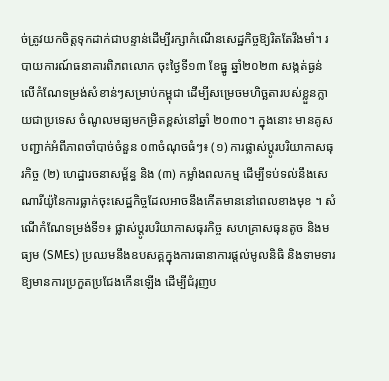ច់ត្រូវយកចិត្តទុកដាក់ជាបន្ទាន់ដើម្បីរក្សាកំណើនសេដ្ឋកិច្ចឱ្យរិតតែរឹងមាំ។ របាយការណ៍ធនាគារពិភពលោក ចុះថ្ងៃទី១៣ ខែធ្នូ ឆ្នាំ២០២៣ សង្កត់ធ្ងន់លើកំណែទម្រង់សំខាន់ៗសម្រាប់កម្ពុជា ដើម្បីសម្រេចមហិច្ឆតារបស់ខ្លួនក្លាយជាប្រទេស ចំណូលមធ្យមកម្រិតខ្ពស់នៅឆ្នាំ ២០៣០។ ក្នុងនោះ មានគូសបញ្ជាក់អំពីភាពចាំបាច់ចំនួន ០៣ចំណុចធំៗ៖ (១) ការផ្លាស់ប្តូរបរិយាកាសធុរកិច្ច (២) ហេដ្ឋារចនាសម្ព័ន្ធ និង (៣) កម្លាំងពលកម្ម ដើម្បីទប់ទល់នឹងសេណារីយ៉ូនៃការធ្លាក់ចុះសេដ្ឋកិច្ចដែលអាចនឹងកើតមាននៅពេលខាងមុខ ។ សំណើកំណែទម្រង់ទី១៖ ផ្លាស់ប្តូរបរិយាកាសធុរកិច្ច សហគ្រាសធុនតូច និងមធ្យម (SMEs) ប្រឈមនឹងឧបសគ្គក្នុងការធានាការផ្តល់មូលនិធិ និងទាមទារឱ្យមានការប្រកួតប្រជែងកើនឡើង ដើម្បីជំរុញប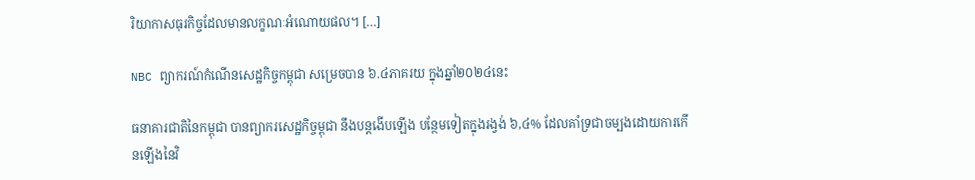រិយាកាសធុរកិច្ចដែលមានលក្ខណៈអំណោយផល។ […]

NBC ព្យាករណ៍កំណើនសេដ្ឋកិច្ចកម្ពុជា សម្រេចបាន ៦.៤ភាគរយ ក្នុងឆ្នាំ២០២៤នេះ

ធនាគារជាតិនៃកម្ពុជា បានព្យាករសេដ្ឋកិច្ចម្ពុជា នឹងបន្តងើបឡើង បន្ថែមទៀតក្នុងរង្វង់ ៦,៤% ដែលគាំទ្រជាចម្បងដោយការកើនឡើងនៃវិ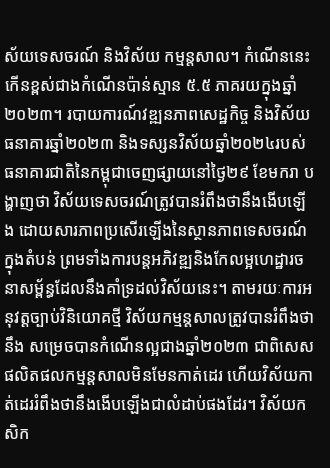ស័យទេសចរណ៍ និងវិស័យ កម្មន្តសាល។ កំណើននេះ កើនខ្ពស់ជាងកំណើនប៉ាន់ស្មាន ៥.៥ ភាគរយក្នុងឆ្នាំ២០២៣។ របាយការណ៍វឌ្ឍនភាពសេដ្ឋកិច្ច និងវិស័យធនាគារឆ្នាំ២០២៣ និងទស្សនវិស័យឆ្នាំ២០២៤របស់ធនាគារជាតិនៃកម្ពុជាចេញផ្សាយនៅថ្ងៃ២៩ ខែមករា បង្ហាញថា វិស័យទេសចរណ៍ត្រូវបានរំពឹងថានឹងងើបឡើង ដោយសារភាពប្រសើរឡើងនៃស្ថានភាពទេសចរណ៍ក្នុងតំបន់ ព្រមទាំងការបន្តអភិវឌ្ឍនិងកែលម្អហេដ្ឋារចនាសម្ព័ន្ធដែលនឹងគាំទ្រដល់វិស័យនេះ។ តាមរយៈការអនុវត្តច្បាប់វិនិយោគថ្មី វិស័យកម្មន្តសាលត្រូវបានរំពឹងថានឹង សម្រេចបានកំណើនល្អជាងឆ្នាំ២០២៣ ជាពិសេស ផលិតផលកម្មន្តសាលមិនមែនកាត់ដេរ ហើយវិស័យកាត់ដេររំពឹងថានឹងងើបឡើងជាលំដាប់ផងដែរ។ វិស័យកសិក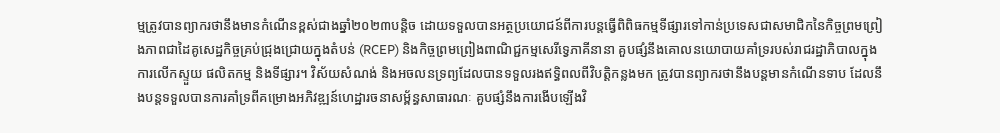ម្មត្រូវបានព្យាករថានឹងមានកំណើនខ្ពស់ជាងឆ្នាំ២០២៣បន្តិច ដោយទទួលបានអត្ថប្រយោជន៍ពីការបន្តធ្វើពិពិធកម្មទីផ្សារទៅកាន់ប្រទេសជាសមាជិកនៃកិច្ចព្រមព្រៀងភាពជាដៃគូសេដ្ឋកិច្ចគ្រប់ជ្រុងជ្រោយក្នុងតំបន់ (RCEP) និងកិច្ចព្រមព្រៀងពាណិជ្ជកម្មសេរីទ្វេភាគីនានា គួបផ្សំនឹងគោលនយោបាយគាំទ្ររបស់រាជរដ្ឋាភិបាលក្នុងការលើកស្ទួយ ផលិតកម្ម និងទីផ្សារ។ វិស័យសំណង់ និងអចលនទ្រព្យដែលបានទទួលរងឥទ្ធិពលពីវិបត្តិកន្លងមក ត្រូវបានព្យាករថានឹងបន្តមានកំណើនទាប ដែលនឹងបន្តទទួលបានការគាំទ្រពីគម្រោងអភិវឌ្ឍន៍ហេដ្ឋារចនាសម្ព័ន្ធសាធារណៈ គួបផ្សំនឹងការងើបឡើងវិ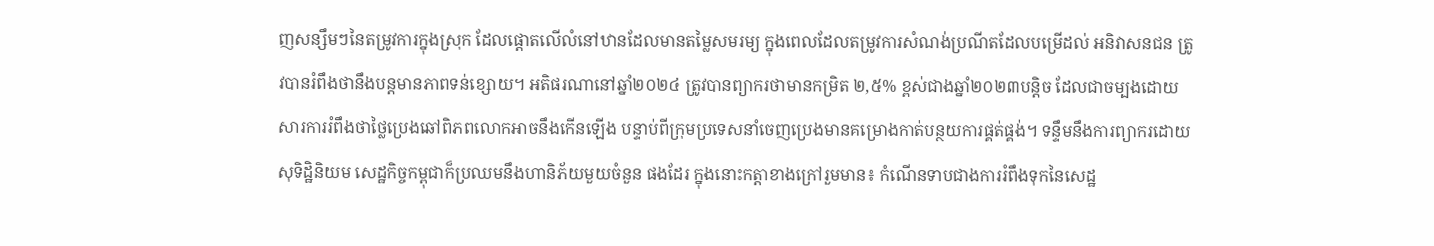ញសន្សឹមៗនៃតម្រូវការក្នុងស្រុក ដែលផ្តោតលើលំនៅឋានដែលមានតម្លៃសមរម្យ ក្នុងពេលដែលតម្រូវការសំណង់ប្រណីតដែលបម្រើដល់ អនិវាសនជន ត្រូវបានរំពឹងថានឹងបន្តមានភាពទន់ខ្សោយ។ អតិផរណានៅឆ្នាំ២០២៤ ត្រូវបានព្យាករថាមានកម្រិត ២,៥% ខ្ពស់ជាងឆ្នាំ២០២៣បន្តិច ដែលជាចម្បងដោយសារការរំពឹងថាថ្លៃប្រេងឆៅពិភពលោកអាចនឹងកើនឡើង បន្ទាប់ពីក្រុមប្រទេសនាំចេញប្រេងមានគម្រោងកាត់បន្ថយការផ្គត់ផ្គង់។ ទន្ទឹមនឹងការព្យាករដោយសុទិដ្ឋិនិយម សេដ្ឋកិច្ចកម្ពុជាក៏ប្រឈមនឹងហានិភ័យមួយចំនួន ផងដែរ ក្នុងនោះកត្តាខាងក្រៅរួមមាន៖ កំណើនទាបជាងការរំពឹងទុកនៃសេដ្ឋ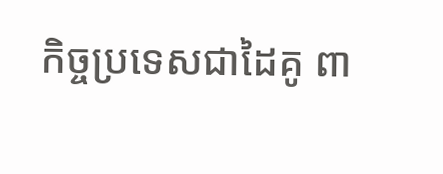កិច្ចប្រទេសជាដៃគូ ពា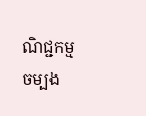ណិជ្ជកម្មចម្បង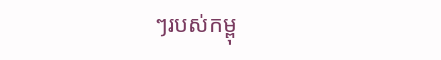ៗរបស់កម្ពុ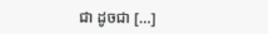ជា ដូចជា […]